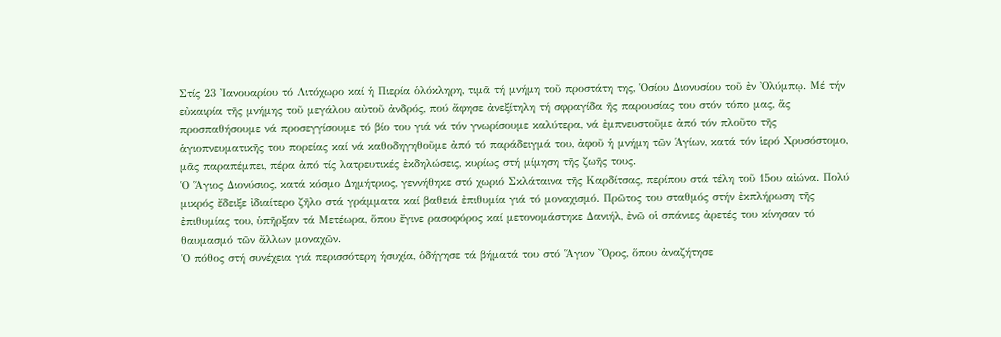Στίς 23 Ἰανουαρίου τό Λιτόχωρο καί ἡ Πιερία ὁλόκληρη, τιμᾶ τή μνήμη τοῦ προστάτη της, Ὁσίου Διονυσίου τοῦ ἐν Ὀλύμπῳ. Μέ τήν εὐκαιρία τῆς μνήμης τοῦ μεγάλου αὐτοῦ ἀνδρός, πού ἄφησε ἀνεξίτηλη τή σφραγίδα ῆς παρουσίας του στόν τόπο μας, ἅς προσπαθήσουμε νά προσεγγίσουμε τό βίο του γιά νά τόν γνωρίσουμε καλύτερα, νά ἐμπνευστοῦμε ἀπό τόν πλοῦτο τῆς ἁγιοπνευματικῆς του πορείας καί νά καθοδηγηθοῦμε ἀπό τό παράδειγμά του, ἀφοῦ ἡ μνήμη τῶν Ἁγίων, κατά τόν ἱερό Χρυσόστομο, μᾶς παραπέμπει, πέρα ἀπό τίς λατρευτικές ἐκδηλώσεις, κυρίως στή μίμηση τῆς ζωῆς τους.
Ὁ Ἅγιος Διονύσιος, κατά κόσμο Δημήτριος, γεννήθηκε στό χωριό Σκλάταινα τῆς Καρδίτσας, περίπου στά τέλη τοῦ 15ου αἰώνα. Πολύ μικρός ἔδειξε ἰδιαίτερο ζῆλο στά γράμματα καί βαθειά ἐπιθυμία γιά τό μοναχισμό. Πρῶτος του σταθμός στήν ἐκπλήρωση τῆς ἐπιθυμίας του, ὑπῆρξαν τά Μετέωρα, ὅπου ἔγινε ρασοφόρος καί μετονομάστηκε Δανιήλ, ἐνῶ οἱ σπάνιες ἀρετές του κίνησαν τό θαυμασμό τῶν ἄλλων μοναχῶν.
Ὁ πόθος στή συνέχεια γιά περισσότερη ἡσυχία, ὁδήγησε τά βήματά του στό Ἅγιον Ὄρος, ὅπου ἀναζήτησε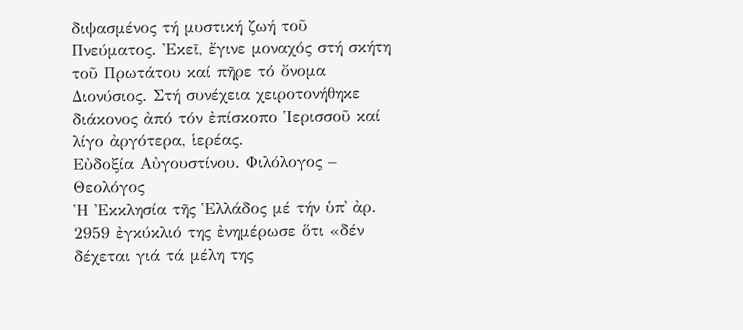διψασμένος τή μυστική ζωή τοῦ Πνεύματος. Ἐκεῖ, ἔγινε μοναχός στή σκήτη τοῦ Πρωτάτου καί πῆρε τό ὄνομα Διονύσιος. Στή συνέχεια χειροτονήθηκε διάκονος ἀπό τόν ἐπίσκοπο Ἱερισσοῦ καί λίγο ἀργότερα, ἱερέας.
Εὐδοξία Αὐγουστίνου. Φιλόλογος – Θεολόγος
Ἡ Ἐκκλησία τῆς Ἑλλάδος μέ τήν ὑπ᾽ ἀρ. 2959 ἐγκύκλιό της ἐνημέρωσε ὅτι «δέν δέχεται γιά τά μέλη της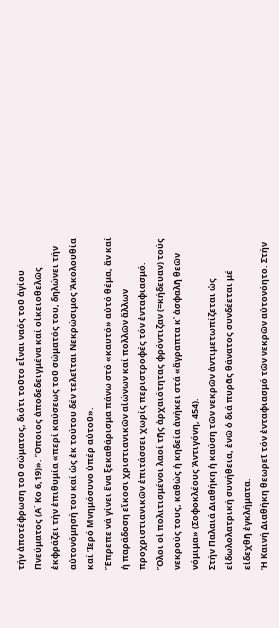τήν ἀποτέφρωση τοῦ σώματος, διότι τοῦτο εἶναι ναός τοῦ ἁγίου Πνεύματος (Α΄ Κο 6,19)». Ὅποιος ἀποδεδειγμένα καί οἰκειοθελῶς ἐκφράζει τήν ἐπιθυμία «περί καύσεως τοῦ σώματός του, δηλώνει τήν αὐτονόμησή του καί ὡς ἐκ τούτου δέν τελεῖται Νεκρώσιμος Ἀκολουθία καί Ἱερό Μνημόσυνο ὑπέρ αὐτοῦ».
Ἔπρεπε νά γίνει ἕνα ξεκαθάρισμα πάνω στό «καυτό» αὐτό θέμα, ἄν καί ἡ παράδοση εἴκοσι χριστιανικῶν αἰώνων καί πολλῶν ἄλλων προχριστιανικῶν ἐπιτάσσει χωρίς περιστροφές τόν ἐνταφιασμό. Ὅλοι οἱ πολιτισμένοι λαοί τῆς ἀρχαιότητας φρόντιζαν (=κήδευαν) τούς νεκρούς τους, καθώς ἡ κηδεία ἀνήκει στά «ἄγραπτα κ᾽ ἀσφαλῆ θεῶν νόμιμα» (Σοφοκλέους Ἀντιγόνη, 454).
Στήν Παλαιά Διαθήκη ἡ καύση τῶν νεκρῶν ἀντιμετωπίζεται ὡς εἰδωλολατρική συνήθεια, ἐνῶ ὁ διά πυρᾶς θάνατος συνδέεται μέ εἰδεχθῆ ἐγκλήματα.
Ἡ Καινή Διαθήκη θεωρεῖ τόν ἐνταφιασμό τῶν νεκρῶν αὐτονόητο. Στήν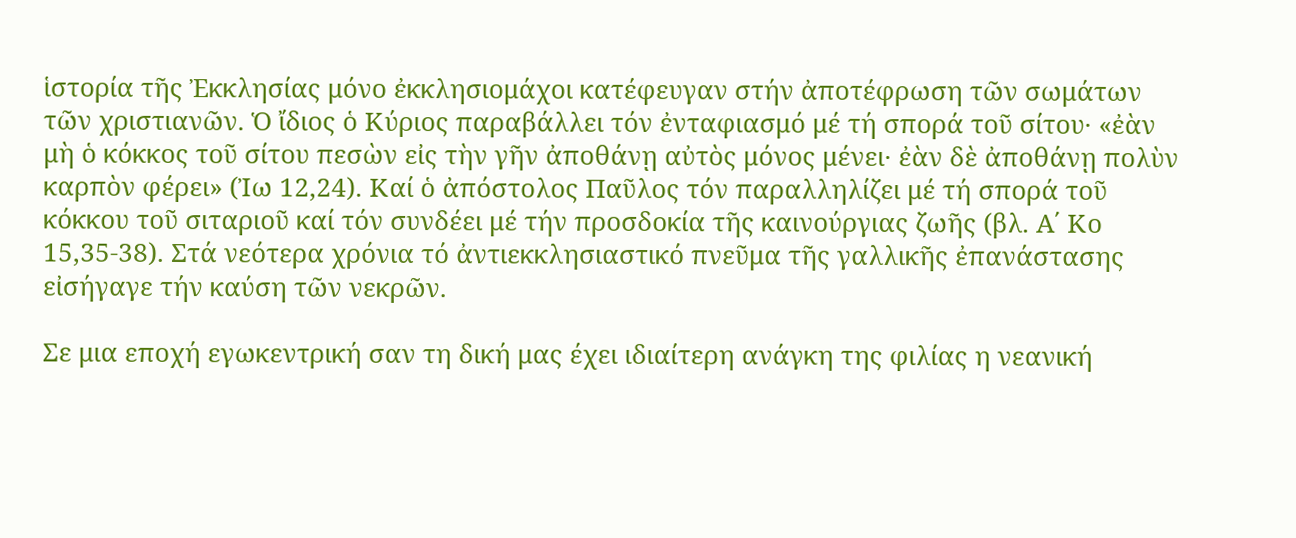ἱστορία τῆς Ἐκκλησίας μόνο ἐκκλησιομάχοι κατέφευγαν στήν ἀποτέφρωση τῶν σωμάτων τῶν χριστιανῶν. Ὁ ἴδιος ὁ Κύριος παραβάλλει τόν ἐνταφιασμό μέ τή σπορά τοῦ σίτου· «ἐὰν μὴ ὁ κόκκος τοῦ σίτου πεσὼν εἰς τὴν γῆν ἀποθάνῃ αὐτὸς μόνος μένει· ἐὰν δὲ ἀποθάνῃ πολὺν καρπὸν φέρει» (Ἰω 12,24). Καί ὁ ἀπόστολος Παῦλος τόν παραλληλίζει μέ τή σπορά τοῦ κόκκου τοῦ σιταριοῦ καί τόν συνδέει μέ τήν προσδοκία τῆς καινούργιας ζωῆς (βλ. Α΄ Κο 15,35-38). Στά νεότερα χρόνια τό ἀντιεκκλησιαστικό πνεῦμα τῆς γαλλικῆς ἐπανάστασης εἰσήγαγε τήν καύση τῶν νεκρῶν.

Σε μια εποχή εγωκεντρική σαν τη δική μας έχει ιδιαίτερη ανάγκη της φιλίας η νεανική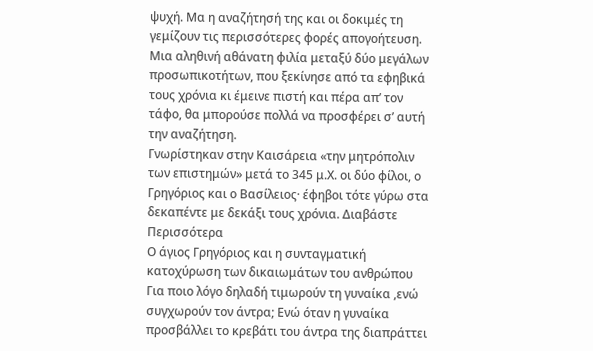ψυχή. Μα η αναζήτησή της και οι δοκιμές τη γεμίζουν τις περισσότερες φορές απογοήτευση.
Μια αληθινή αθάνατη φιλία μεταξύ δύο μεγάλων προσωπικοτήτων, που ξεκίνησε από τα εφηβικά τους χρόνια κι έμεινε πιστή και πέρα απ’ τον τάφο, θα μπορούσε πολλά να προσφέρει σ’ αυτή την αναζήτηση.
Γνωρίστηκαν στην Καισάρεια «την μητρόπολιν των επιστημών» μετά το 345 μ.Χ. οι δύο φίλοι, ο Γρηγόριος και ο Βασίλειος· έφηβοι τότε γύρω στα δεκαπέντε με δεκάξι τους χρόνια. Διαβάστε Περισσότερα
Ο άγιος Γρηγόριος και η συνταγματική κατοχύρωση των δικαιωμάτων του ανθρώπου
Για ποιο λόγο δηλαδή τιμωρούν τη γυναίκα ,ενώ συγχωρούν τον άντρα; Ενώ όταν η γυναίκα προσβάλλει το κρεβάτι του άντρα της διαπράττει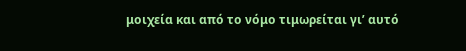μοιχεία και από το νόμο τιμωρείται γι’ αυτό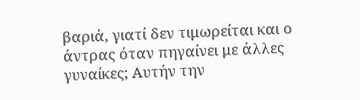βαριά, γιατί δεν τιμωρείται και ο άντρας όταν πηγαίνει με άλλες γυναίκες; Αυτήν την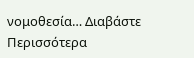νομοθεσία… Διαβάστε Περισσότερα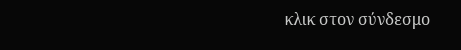κλικ στον σύνδεσμο